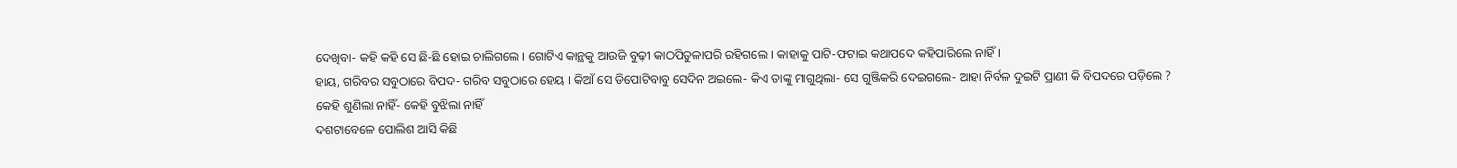ଦେଖିବା- କହି କହି ସେ ଛି-ଛି ହୋଇ ଚାଲିଗଲେ । ଗୋଟିଏ କାନ୍ଥକୁ ଆଉଜି ବୁଢ଼ୀ କାଠପିତୁଳାପରି ରହିଗଲେ । କାହାକୁ ପାଟି-ଫଟାଇ କଥାପଦେ କହିପାରିଲେ ନାହିଁ ।
ହାୟ, ଗରିବର ସବୁଠାରେ ବିପଦ- ଗରିବ ସବୁଠାରେ ହେୟ । କିଆଁ ସେ ଡିପୋଟିବାବୁ ସେଦିନ ଅଇଲେ- କିଏ ତାଙ୍କୁ ମାଗୁଥିଲା- ସେ ଗୁଞ୍ଜିକରି ଦେଇଗଲେ- ଆହା ନିର୍ବଳ ଦୁଇଟି ପ୍ରାଣୀ କି ବିପଦରେ ପଡ଼ିଲେ ? କେହି ଶୁଣିଲା ନାହିଁ- କେହି ବୁଝିଲା ନାହିଁ
ଦଶଟାବେଳେ ପୋଲିଶ ଆସି କିଛି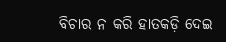ବିଚାର ନ କରି ହାତକଡ଼ି ଦେଇ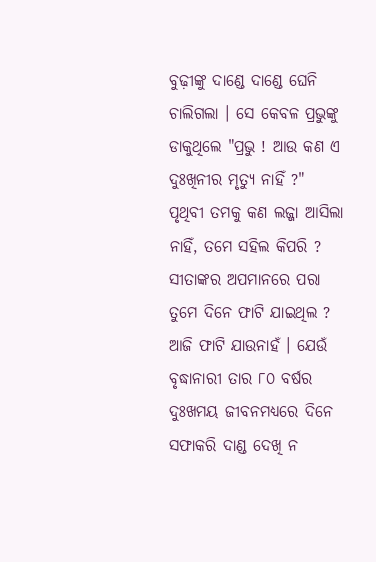ବୁଢ଼ୀଙ୍କୁ ଦାଣ୍ଡେ ଦାଣ୍ଡେ ଘେନି ଚାଲିଗଲା । ସେ କେବଳ ପ୍ରଭୁଙ୍କୁ ଡାକୁଥିଲେ "ପ୍ରଭୁ ! ଆଉ କଣ ଏ ଦୁଃଖିନୀର ମୃତ୍ୟୁ ନାହିଁ ?"
ପୃଥିବୀ ତମକୁ କଣ ଲଜ୍ଜା ଆସିଲା ନାହିଁ, ତମେ ସହିଲ କିପରି ? ସୀତାଙ୍କର ଅପମାନରେ ପରା ତୁମେ ଦିନେ ଫାଟି ଯାଇଥିଲ ? ଆଜି ଫାଟି ଯାଉନାହଁ । ଯେଉଁ ବୃଦ୍ଧାନାରୀ ତାର ୮୦ ବର୍ଷର ଦୁଃଖମୟ ଜୀବନମଧ୍ୟରେ ଦିନେ ସଫାକରି ଦାଣ୍ଡ ଦେଖି ନ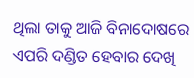ଥିଲା ତାକୁ ଆଜି ବିନାଦୋଷରେ ଏପରି ଦଣ୍ଡିତ ହେବାର ଦେଖି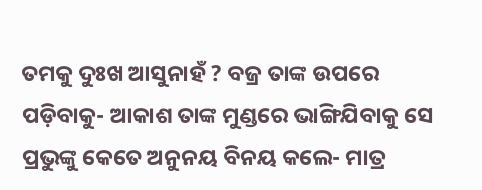ତମକୁ ଦୁଃଖ ଆସୁନାହଁ ? ବଜ୍ର ତାଙ୍କ ଉପରେ ପଡ଼ିବାକୁ- ଆକାଶ ତାଙ୍କ ମୁଣ୍ଡରେ ଭାଙ୍ଗିଯିବାକୁ ସେ ପ୍ରଭୁଙ୍କୁ କେତେ ଅନୁନୟ ବିନୟ କଲେ- ମାତ୍ର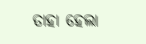ତାହା ହେଲା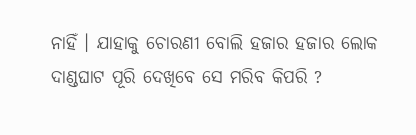ନାହିଁ । ଯାହାକୁ ଚୋରଣୀ ବୋଲି ହଜାର ହଜାର ଲୋକ ଦାଣ୍ଡଘାଟ ପୂରି ଦେଖିବେ ସେ ମରିବ କିପରି ?